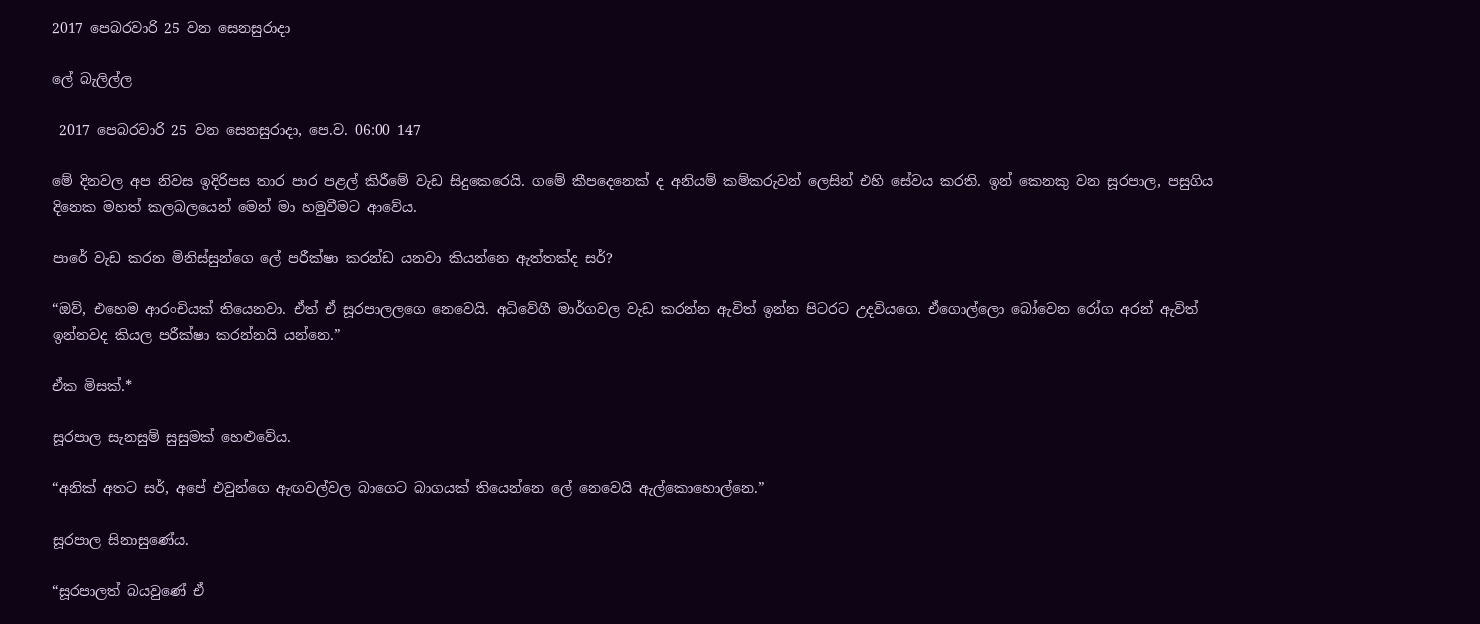2017 පෙබරවාරි 25 වන සෙනසුරාදා

ලේ බැලිල්ල

 2017 පෙබරවාරි 25 වන සෙනසුරාදා, පෙ.ව. 06:00 147

මේ දිනවල අප නිවස ඉදිරිපස තාර පාර පළල් කිරීමේ වැඩ සිදුකෙරෙයි. ගමේ කීපදෙනෙක් ද අනියම් කම්කරුවන් ලෙසින් එහි සේවය කරති. ඉන් කෙනකු වන සූරපාල, පසුගිය දිනෙක මහත් කලබලයෙන් මෙන් මා හමුවීමට ආවේය.

පාරේ වැඩ කරන මිනිස්සුන්ගෙ ලේ පරීක්ෂා කරන්ඩ යනවා කියන්නෙ ඇත්තක්ද සර්?

“ඔව්, එහෙම ආරංචියක් තියෙනවා. ඒත් ඒ සූරපාලලගෙ නෙවෙයි. අධිවේගී මාර්ගවල වැඩ කරන්න ඇවිත් ඉන්න පිටරට උදවියගෙ. ඒගොල්ලො බෝවෙන රෝග අරන් ඇවිත් ඉන්නවද කියල පරීක්ෂා කරන්නයි යන්නෙ.”

ඒක මිසක්.*

සූරපාල සැනසුම් සුසුමක් හෙළුවේය.

“අනික් අතට සර්, අපේ එවුන්ගෙ ඇඟවල්වල බාගෙට බාගයක් තියෙන්නෙ ලේ නෙවෙයි ඇල්කොහොල්නෙ.”

සූරපාල සිනාසුණේය.

“සූරපාලත් බයවුණේ ඒ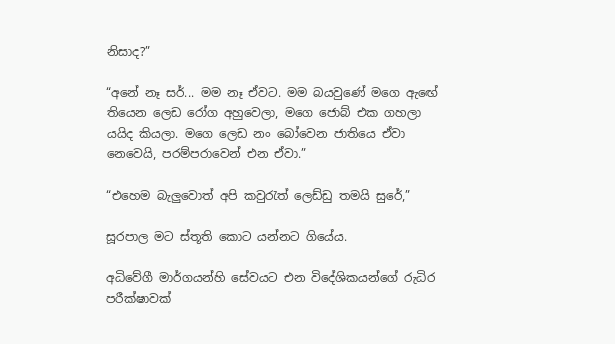නිසාද?”

“අනේ නෑ සර්... මම නෑ ඒවට. මම බයවුණේ මගෙ ඇඟේ තියෙන ලෙඩ රෝග අහුවෙලා, මගෙ ජොබ් එක ගහලා යයිද කියලා. මගෙ ලෙඩ නං බෝවෙන ජාතියෙ ඒවා නෙවෙයි, පරම්පරාවෙන් එන ඒවා.”

“එහෙම බැලුවොත් අපි කවුරැත් ලෙඩ්ඩු තමයි සුරේ,”

සූරපාල මට ස්තූති කොට යන්නට ගියේය.

අධිවේගී මාර්ගයන්හි සේවයට එන විදේශිකයන්ගේ රුධිර පරීක්ෂාවක්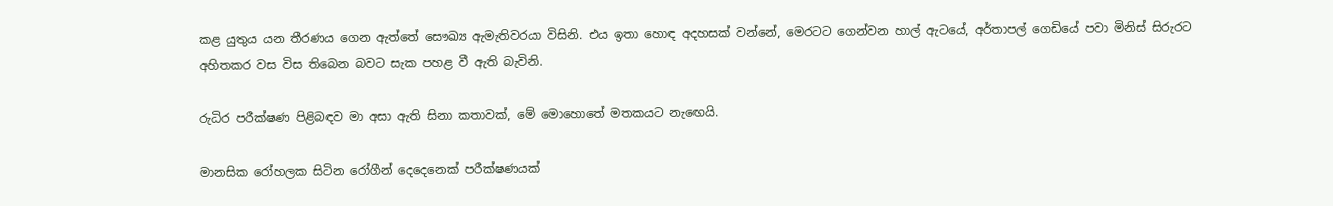කළ යුතුය යන තීරණය ගෙන ඇත්තේ සෞඛ්‍ය ඇමැතිවරයා විසිනි. එය ඉතා හොඳ අදහසක් වන්නේ, මෙරටට ගෙන්වන හාල් ඇටයේ, අර්තාපල් ගෙඩියේ පවා මිනිස් සිරුරට අහිතකර වස විස තිබෙන බවට සැක පහළ වී ඇති බැවිනි.

රුධිර පරීක්ෂණ පිළිබඳව මා අසා ඇති සිනා කතාවක්, මේ මොහොතේ මතකයට නැඟෙයි.

මානසික රෝහලක සිටින රෝගීන් දෙදෙනෙක් පරීක්ෂණයක්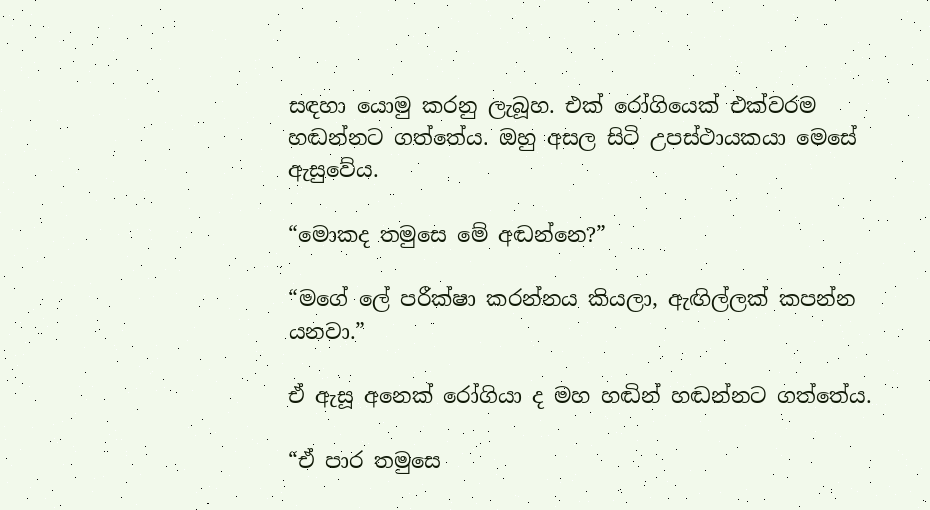සඳහා යොමු කරනු ලැබූහ. එක් රෝගියෙක් එක්වරම හඬන්නට ගත්තේය. ඔහු අසල සිටි උපස්ථායකයා මෙසේ ඇසුවේය.

“මොකද තමුසෙ මේ අඬන්නෙ?”

“මගේ ලේ පරීක්ෂා කරන්නය කියලා, ඇඟිල්ලක් කපන්න යනවා.”

ඒ ඇසූ අනෙක් රෝගියා ද මහ හඬින් හඬන්නට ගත්තේය.

“ඒ පාර තමුසෙ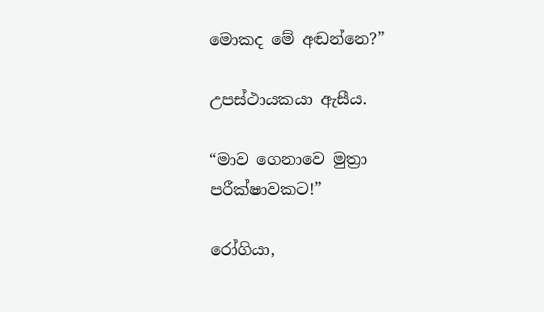මොකද මේ අඬන්නෙ?”

උපස්ථායකයා ඇසීය.

“මාව ගෙනාවෙ මුත්‍රා පරීක්ෂාවකට!”

රෝගියා,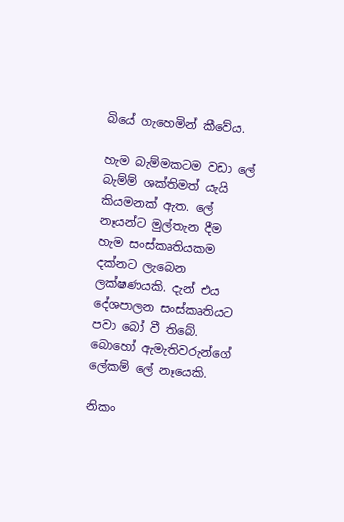බියේ ගැහෙමින් කීවේය.

හැම බැම්මකටම වඩා ලේ බැම්ම් ශක්තිමත් යැයි කියමනක් ඇත. ලේ නෑයන්ට මුල්තැන දීම හැම සංස්කෘතියකම දක්නට ලැබෙන ලක්ෂණයකි. දැන් එය දේශපාලන සංස්කෘතියට පවා බෝ වී තිබේ. බොහෝ ඇමැතිවරුන්ගේ ලේකම් ලේ නෑයෙකි.

නිකං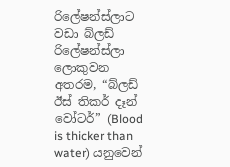රිලේෂන්ස්ලාට වඩා බ්ලඩ් රිලේෂන්ස්ලා ලොකුවන අතරම, “බ්ලඩ් ඊස් තිකර් දෑන් වෝටර්” (Blood is thicker than water) යනුවෙන්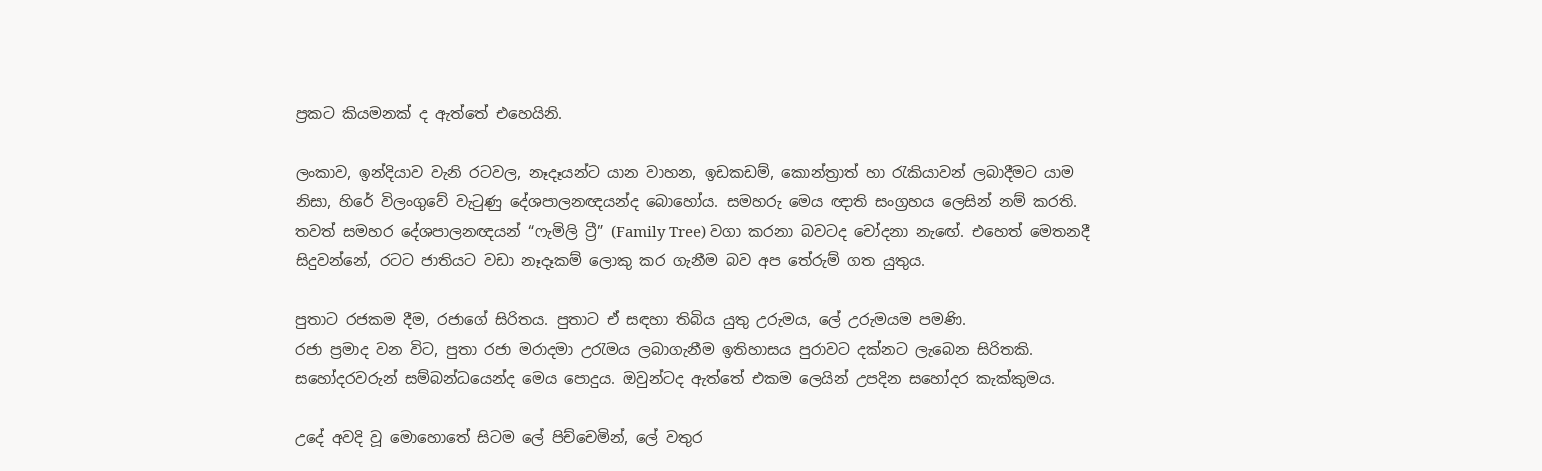ප්‍රකට කියමනක් ද ඇත්තේ එහෙයිනි.

ලංකාව, ඉන්දියාව වැනි රටවල, නෑදෑයන්ට යාන වාහන, ඉඩකඩම්, කොන්ත්‍රාත් හා රැකියාවන් ලබාදීමට යාම නිසා, හිරේ විලංගුවේ වැටුණු දේශපාලනඥයන්ද බොහෝය. සමහරු මෙය ඥාති සංග්‍රහය ලෙසින් නම් කරති. තවත් සමහර දේශපාලනඥයන් “ෆැමිලි ට්‍රී” (Family Tree) වගා කරනා බවටද චෝදනා නැඟේ. එහෙත් මෙතනදී සිදුවන්නේ, රටට ජාතියට වඩා නෑදෑකම් ලොකු කර ගැනීම බව අප තේරුම් ගත යුතුය.

පුතාට රජකම දීම, රජාගේ සිරිතය. පුතාට ඒ සඳහා තිබිය යුතු උරුමය, ලේ උරුමයම පමණි.
රජා ප්‍රමාද වන විට, පුතා රජා මරාදමා උරැමය ලබාගැනීම ඉතිහාසය පුරාවට දක්නට ලැබෙන සිරිතකි. සහෝදරවරුන් සම්බන්ධයෙන්ද මෙය පොදුය. ඔවුන්ටද ඇත්තේ එකම ලෙයින් උපදින සහෝදර කැක්කුමය.

උදේ අවදි වූ මොහොතේ සිටම ලේ පිච්චෙමින්, ලේ වතුර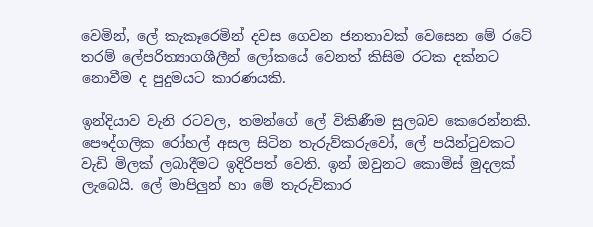වෙමින්, ලේ කැකෑරෙමින් දවස ගෙවන ජනතාවක් වෙසෙන මේ රටේ තරම් ලේපරිත්‍යාගශීලීන් ලෝකයේ වෙනත් කිසිම රටක දක්නට නොවීම ද පුදුමයට කාරණයකි.

ඉන්දියාව වැනි රටවල, තමන්ගේ ලේ විකිණීම සුලබව කෙරෙන්නකි. පෞද්ගලික රෝහල් අසල සිටින තැරුව්කරුවෝ, ලේ පයින්ටුවකට වැඩි මිලක් ලබාදීමට ඉදිරිපත් වෙති. ඉන් ඔවුනට කොමිස් මුදලක් ලැබෙයි. ලේ මාපිලුන් හා මේ තැරුව්කාර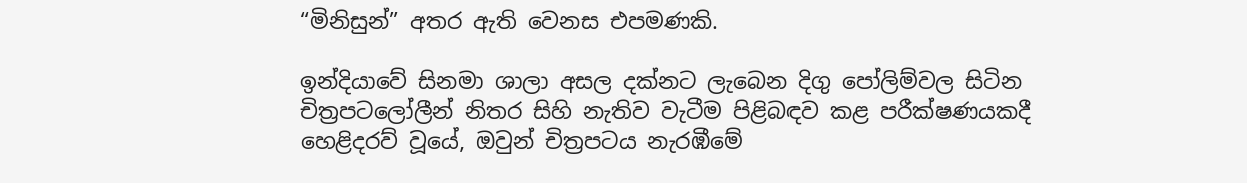“මිනිසුන්” අතර ඇති වෙනස එපමණකි.

ඉන්දියාවේ සිනමා ශාලා අසල දක්නට ලැබෙන දිගු පෝලිම්වල සිටින චිත්‍රපටලෝලීන් නිතර සිහි නැතිව වැටීම පිළිබඳව කළ පරීක්ෂණයකදී හෙළිදරව් වූයේ, ඔවුන් චිත්‍රපටය නැරඹීමේ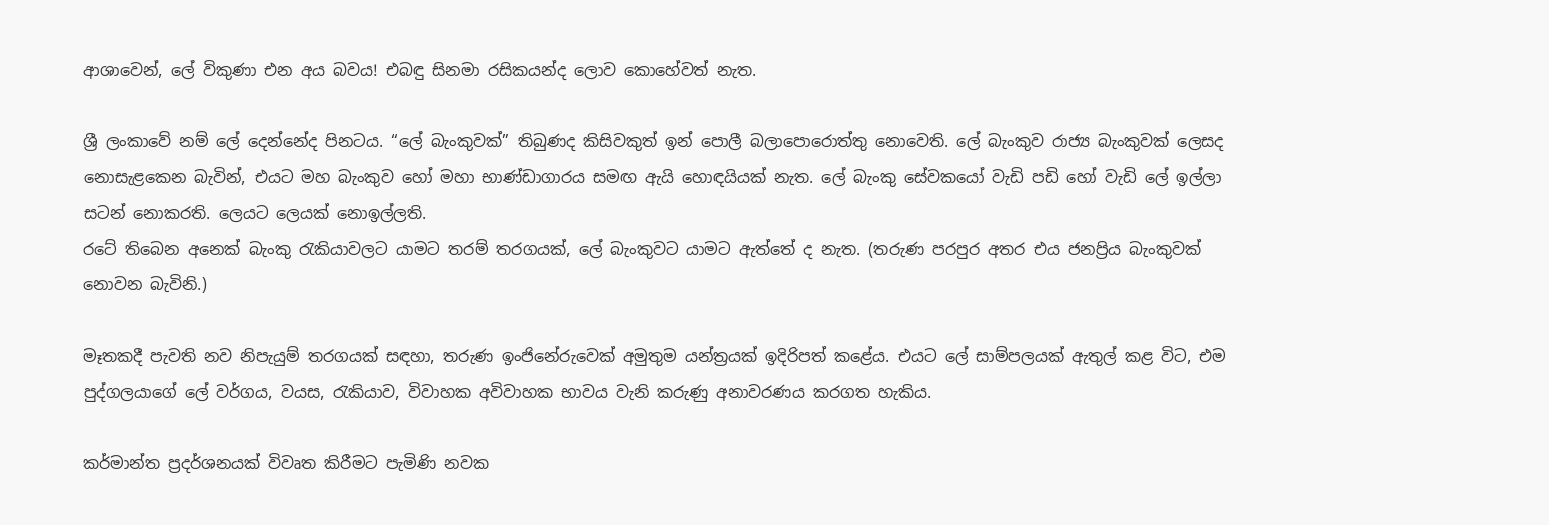ආශාවෙන්, ලේ විකුණා එන අය බවය! එබඳු සිනමා රසිකයන්ද ලොව කොහේවත් නැත.

ශ්‍රී ලංකාවේ නම් ලේ දෙන්නේද පිනටය. “ලේ බැංකුවක්” තිබුණද කිසිවකුත් ඉන් පොලී බලාපොරොත්තු නොවෙති. ලේ බැංකුව රාජ්‍ය බැංකුවක් ලෙසද නොසැළකෙන බැවින්, එයට මහ බැංකුව හෝ මහා භාණ්ඩාගාරය සමඟ ඇයි හොඳයියක් නැත. ලේ බැංකු සේවකයෝ වැඩි පඩි හෝ වැඩි ලේ ඉල්ලා සටන් නොකරති. ලෙයට ලෙයක් නොඉල්ලති.
රටේ තිබෙන අනෙක් බැංකු රැකියාවලට යාමට තරම් තරගයක්, ලේ බැංකුවට යාමට ඇත්තේ ද නැත. (තරුණ පරපුර අතර එය ජනප්‍රිය බැංකුවක් නොවන බැවිනි.)

මෑතකදී පැවති නව නිපැයුම් තරගයක් සඳහා, තරුණ ඉංජිනේරුවෙක් අමුතුම යන්ත්‍රයක් ඉදිරිපත් කළේය. එයට ලේ සාම්පලයක් ඇතුල් කළ විට, එම පුද්ගලයාගේ ලේ වර්ගය, වයස, රැකියාව, විවාහක අවිවාහක භාවය වැනි කරුණු අනාවරණය කරගත හැකිය.

කර්මාන්ත ප්‍රදර්ශනයක් විවෘත කිරීමට පැමිණි නවක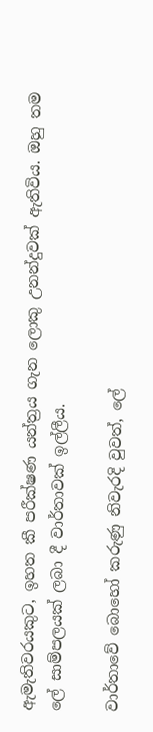ඇමැතිවරයකුට, ඉහත කී පරීක්ෂණ යන්ත්‍රය ගැන ලොකු උනන්දුවක් ඇතිවිය. ඔහු තම ලේ සාම්පලයක් ලබා දී වාර්තාවක් ඉල්ලීය.

වාර්තාවේ බොහෝ කරුණු නිවැරදි වුවත්, ලේ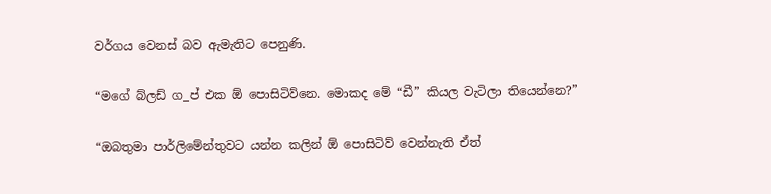වර්ගය වෙනස් බව ඇමැතිට පෙනුණි.

“මගේ බ්ලඩ් ග_ප් එක ඕ පොසිටිව්නෙ. මොකද මේ “ඩී” කියල වැටිලා තියෙන්නෙ?”

“ඔබතුමා පාර්ලිමේන්තුවට යන්න කලින් ඕ පොසිටිව් වෙන්නැති ඒත්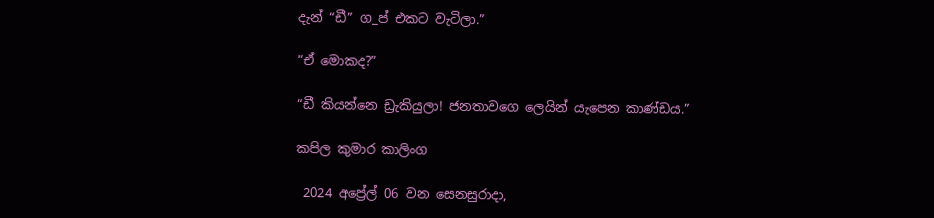දැන් “ඩී” ග_ප් එකට වැටිලා.”

“ඒ මොකද?”

“ඩී කියන්නෙ ඩ්‍රැකියුලා! ජනතාවගෙ ලෙයින් යැපෙන කාණ්ඩය.”

කපිල කුමාර කාලිංග

 2024 අප්‍රේල් 06 වන සෙනසුරාදා,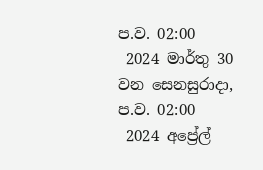ප.ව. 02:00
 2024 මාර්තු 30 වන සෙනසුරාදා, ප.ව. 02:00
 2024 අප්‍රේල්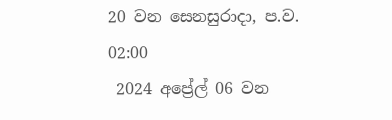20 වන සෙනසුරාදා, ප.ව. 02:00
 2024 අප්‍රේල් 06 වන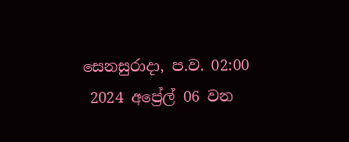සෙනසුරාදා, ප.ව. 02:00
 2024 අප්‍රේල් 06 වන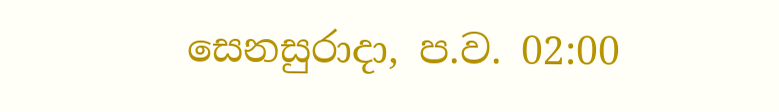සෙනසුරාදා, ප.ව. 02:00